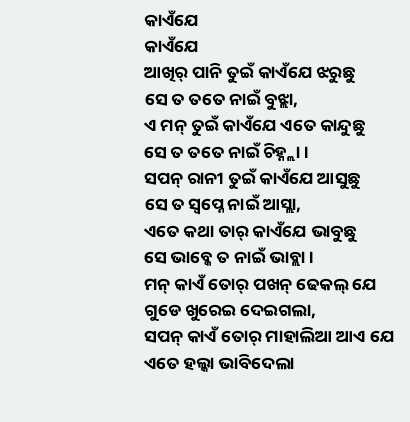କାଏଁଯେ
କାଏଁଯେ
ଆଖିର୍ ପାନି ତୁଇଁ କାଏଁଯେ ଝରୁଛୁ
ସେ ତ ତତେ ନାଇଁ ବୁଝ୍ଲା,
ଏ ମନ୍ ତୁଇଁ କାଏଁଯେ ଏତେ କାନ୍ଦୁଛୁ
ସେ ତ ତତେ ନାଇଁ ଚିହ୍ନ୍ଲା ।
ସପନ୍ ରାନୀ ତୁଇଁ କାଏଁଯେ ଆସୁଛୁ
ସେ ତ ସ୍ୱପ୍ନେ ନାଇଁ ଆସ୍ଲା,
ଏତେ କଥା ତାର୍ କାଏଁଯେ ଭାବୁଛୁ
ସେ ଭାବ୍କେ ତ ନାଇଁ ଭାବ୍ଲା ।
ମନ୍ କାଏଁ ତୋର୍ ପଖନ୍ ଢେକଲ୍ ଯେ
ଗୁଡେ ଖୁରେଇ ଦେଇଗଲା,
ସପନ୍ କାଏଁ ତୋର୍ ମାହାଲିଆ ଆଏ ଯେ
ଏତେ ହଲ୍କା ଭାବିଦେଲା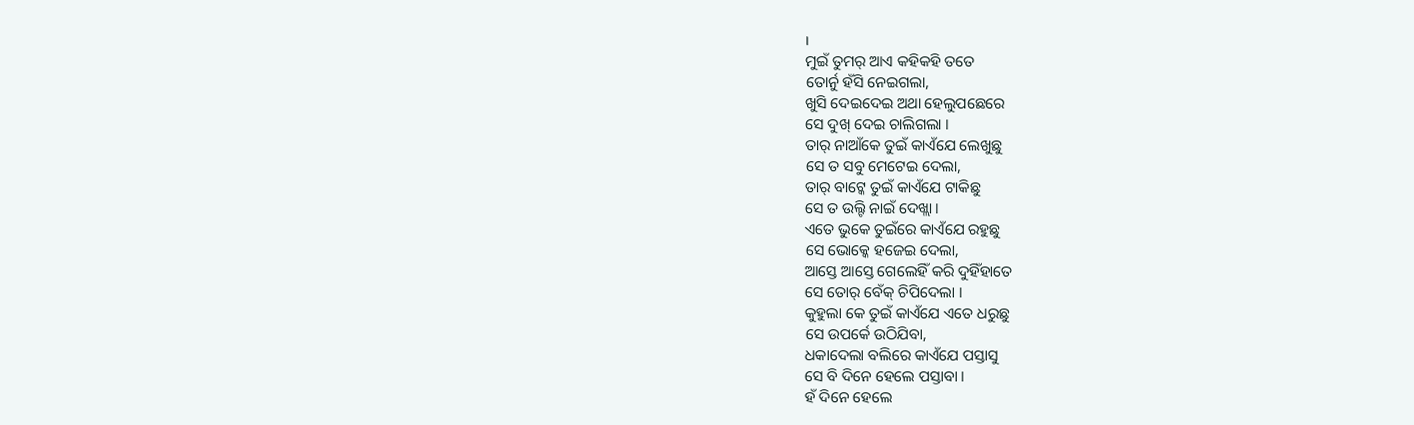।
ମୁଇଁ ତୁମର୍ ଆଏ କହିକହି ତତେ
ତୋର୍ନୁ ହଁସି ନେଇଗଲା,
ଖୁସି ଦେଇଦେଇ ଅଥା ହେଲୁପଛେରେ
ସେ ଦୁଖ୍ ଦେଇ ଚାଲିଗଲା ।
ତାର୍ ନାଆଁକେ ତୁଇଁ କାଏଁଯେ ଲେଖୁଛୁ
ସେ ତ ସବୁ ମେଟେଇ ଦେଲା,
ତାର୍ ବାଟ୍କେ ତୁଇଁ କାଏଁଯେ ଟାକିଛୁ
ସେ ତ ଉଲ୍ଟି ନାଇଁ ଦେଖ୍ଲା ।
ଏତେ ଭୁକେ ତୁଇଁରେ କାଏଁଯେ ରହୁଛୁ
ସେ ଭୋକ୍କେ ହଜେଇ ଦେଲା,
ଆସ୍ତେ ଆସ୍ତେ ଗେଲେହିଁ କରି ଦୁହିଁହାତେ
ସେ ତୋର୍ ବେଁକ୍ ଚିପିଦେଲା ।
କୁହୁଲା କେ ତୁଇଁ କାଏଁଯେ ଏତେ ଧରୁଛୁ
ସେ ଉପର୍କେ ଉଠିଯିବା,
ଧକାଦେଲା ବଲିରେ କାଏଁଯେ ପସ୍ତାସୁ
ସେ ବି ଦିନେ ହେଲେ ପସ୍ତାବା ।
ହଁ ଦିନେ ହେଲେ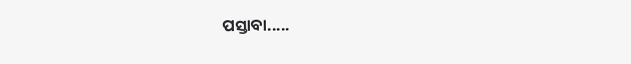ପସ୍ତାବା.....